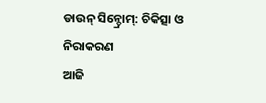ଡାଉନ୍ ସିନ୍ଡ୍ରୋମ୍: ଚିକିତ୍ସା ଓ ନିରାକରଣ
ଆଜି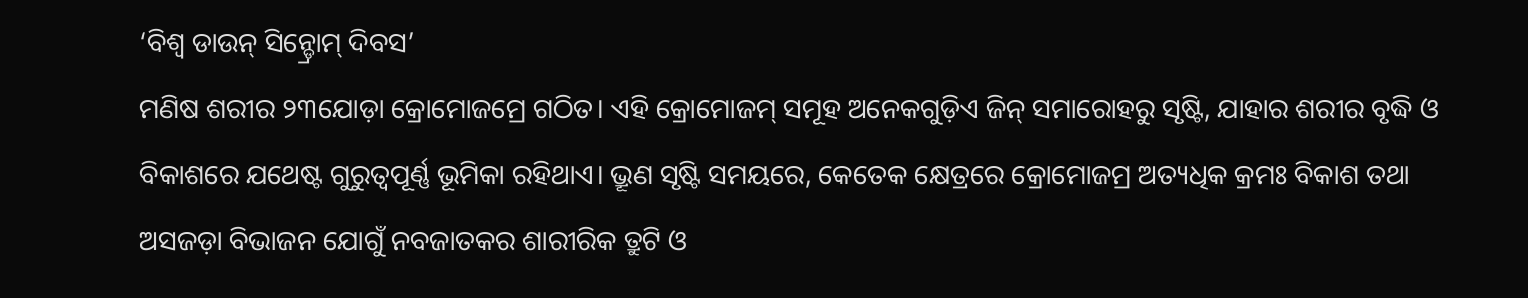‘ବିଶ୍ବ ଡାଉନ୍ ସିନ୍ଡ୍ରୋମ୍ ଦିବସ’
ମଣିଷ ଶରୀର ୨୩ଯୋଡ଼ା କ୍ରୋମୋଜମ୍ରେ ଗଠିତ। ଏହି କ୍ରୋମୋଜମ୍ ସମୂହ ଅନେକଗୁଡ଼ିଏ ଜିନ୍ ସମାରୋହରୁ ସୃଷ୍ଟି, ଯାହାର ଶରୀର ବୃଦ୍ଧି ଓ ବିକାଶରେ ଯଥେଷ୍ଟ ଗୁରୁତ୍ବପୂର୍ଣ୍ଣ ଭୂମିକା ରହିଥାଏ। ଭ୍ରୂଣ ସୃଷ୍ଟି ସମୟରେ, କେତେକ କ୍ଷେତ୍ରରେ କ୍ରୋମୋଜମ୍ର ଅତ୍ୟଧିକ କ୍ରମଃ ବିକାଶ ତଥା ଅସଜଡ଼ା ବିଭାଜନ ଯୋଗୁଁ ନବଜାତକର ଶାରୀରିକ ତ୍ରୁଟି ଓ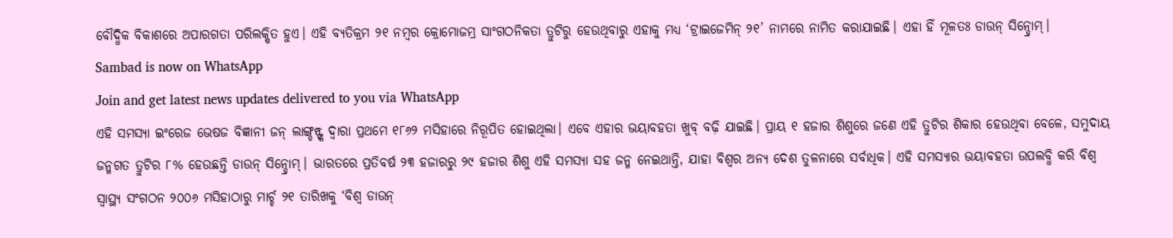ବୌଦ୍ଧିକ ବିକାଶରେ ଅପାରଗତା ପରିଲକ୍ଷିତ ହୁଏ। ଏହି ବ୍ୟତିକ୍ରମ ୨୧ ନମ୍ବର କ୍ରୋମୋଜମ୍ର ସାଂଗଠନିକତା ତ୍ରୁଟିରୁ ହେଉଥିବାରୁ ଏହାକୁ ମଧ୍ୟ ‘ଟ୍ରାଇଜେମିନ୍ ୨୧’ ନାମରେ ନାମିତ କରାଯାଇଛି। ଏହା ହିଁ ମୂଳତଃ ଡାଉନ୍ ସିନ୍ଡ୍ରୋମ୍।
Sambad is now on WhatsApp
Join and get latest news updates delivered to you via WhatsApp
ଏହି ସମସ୍ୟା ଇଂରେଜ ଭେଷଜ ବିଜ୍ଞାନୀ ଜନ୍ ଲାଙ୍ଗ୍ଡନ୍ଙ୍କ ଦ୍ବାରା ପ୍ରଥମେ ୧୮୬୨ ମସିହାରେ ନିରୂପିତ ହୋଇଥିଲା। ଏବେ ଏହାର ଭୟାବହତା ଖୁବ୍ ବଢ଼ି ଯାଇଛି। ପ୍ରାୟ ୧ ହଜାର ଶିଶୁରେ ଜଣେ ଏହି ତ୍ରୁଟିର ଶିକାର ହେଉଥିବା ବେଳେ, ସମୁଦାୟ ଜନ୍ମଗତ ତ୍ରୁଟିର ୮% ହେଉଛନ୍ତି ଡାଉନ୍ ସିନ୍ଡ୍ରୋମ୍। ଭାରତରେ ପ୍ରତିବର୍ଷ ୨୩ ହଜାରରୁ ୨୯ ହଜାର ଶିଶୁ ଏହି ସମସ୍ୟା ସହ ଜନ୍ମ ନେଇଥାନ୍ତି, ଯାହା ବିଶ୍ବର ଅନ୍ୟ ଦେଶ ତୁଳନାରେ ସର୍ବାଧିକ। ଏହି ସମସ୍ୟାର ଭୟାବହତା ଉପଲବ୍ଧି କରି ବିଶ୍ବ ସ୍ବାସ୍ଥ୍ୟ ସଂଗଠନ ୨୦୦୬ ମସିହାଠାରୁ ମାର୍ଚ୍ଚ ୨୧ ତାରିଖକୁ ‘ବିଶ୍ବ ଡାଉନ୍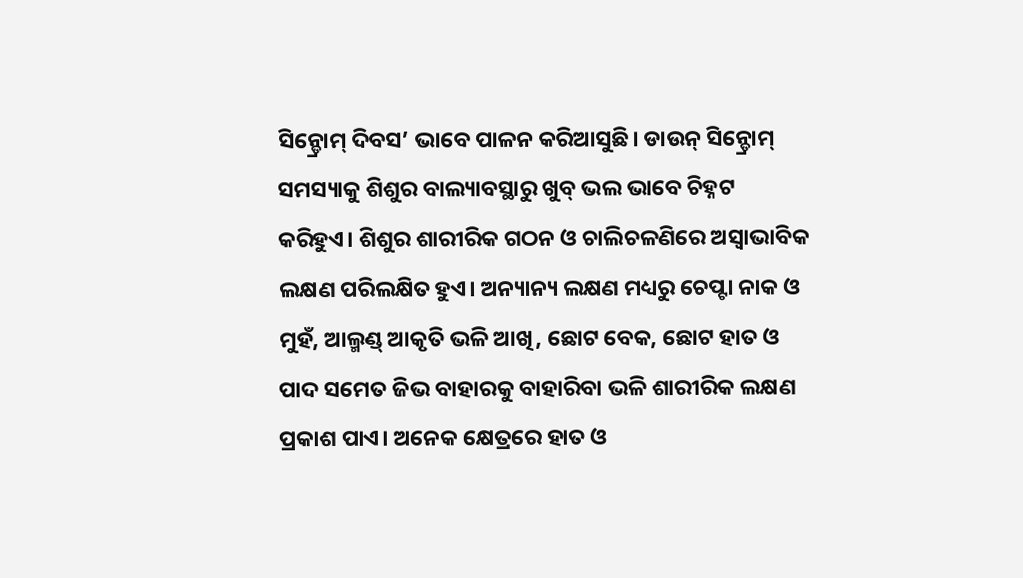ସିନ୍ଡ୍ରୋମ୍ ଦିବସ’ ଭାବେ ପାଳନ କରିଆସୁଛି। ଡାଉନ୍ ସିନ୍ଡ୍ରୋମ୍ ସମସ୍ୟାକୁ ଶିଶୁର ବାଲ୍ୟାବସ୍ଥାରୁ ଖୁବ୍ ଭଲ ଭାବେ ଚିହ୍ନଟ କରିହୁଏ। ଶିଶୁର ଶାରୀରିକ ଗଠନ ଓ ଚାଲିଚଳଣିରେ ଅସ୍ବାଭାବିକ ଲକ୍ଷଣ ପରିଲକ୍ଷିତ ହୁଏ। ଅନ୍ୟାନ୍ୟ ଲକ୍ଷଣ ମଧ୍ୟରୁ ଚେପ୍ଟା ନାକ ଓ ମୁହଁ, ଆଲ୍ମଣ୍ଡ୍ ଆକୃତି ଭଳି ଆଖି, ଛୋଟ ବେକ, ଛୋଟ ହାତ ଓ ପାଦ ସମେତ ଜିଭ ବାହାରକୁ ବାହାରିବା ଭଳି ଶାରୀରିକ ଲକ୍ଷଣ ପ୍ରକାଶ ପାଏ। ଅନେକ କ୍ଷେତ୍ରରେ ହାତ ଓ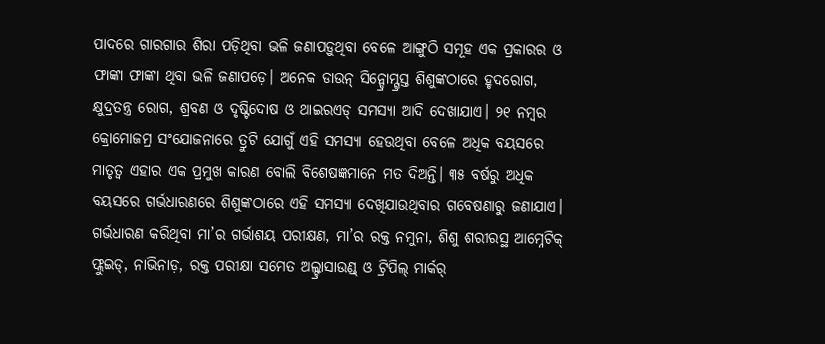ପାଦରେ ଗାରଗାର ଶିରା ପଡ଼ିଥିବା ଭଳି ଜଣାପଡ଼ୁଥିବା ବେଳେ ଆଙ୍ଗୁଠି ସମୂହ ଏକ ପ୍ରକାରର ଓ ଫାଙ୍କା ଫାଙ୍କା ଥିବା ଭଳି ଜଣାପଡ଼େ। ଅନେକ ଡାଉନ୍ ସିନ୍ଡ୍ରୋମ୍ଗ୍ରସ୍ତ ଶିଶୁଙ୍କଠାରେ ହୃଦରୋଗ, କ୍ଷୁଦ୍ରତନ୍ତ୍ର ରୋଗ, ଶ୍ରବଣ ଓ ଦୃଷ୍ଟିଦୋଷ ଓ ଥାଇରଏଡ୍ ସମସ୍ୟା ଆଦି ଦେଖାଯାଏ। ୨୧ ନମ୍ବର କ୍ରୋମୋଜମ୍ର ସଂଯୋଜନାରେ ତ୍ରୁଟି ଯୋଗୁଁ ଏହି ସମସ୍ୟା ହେଉଥିବା ବେଳେ ଅଧିକ ବୟସରେ ମାତୃତ୍ବ ଏହାର ଏକ ପ୍ରମୁଖ କାରଣ ବୋଲି ବିଶେଷଜ୍ଞମାନେ ମତ ଦିଅନ୍ତି। ୩୫ ବର୍ଷରୁ ଅଧିକ ବୟସରେ ଗର୍ଭଧାରଣରେ ଶିଶୁଙ୍କଠାରେ ଏହି ସମସ୍ୟା ଦେଖିଯାଉଥିବାର ଗବେଷଣାରୁ ଜଣାଯାଏ।
ଗର୍ଭଧାରଣ କରିଥିବା ମା’ର ଗର୍ଭାଶୟ ପରୀକ୍ଷଣ, ମା’ର ରକ୍ତ ନମୁନା, ଶିଶୁ ଶରୀରସ୍ଥ ଆମ୍ନେଟିକ୍ ଫ୍ଲୁଇଡ୍, ନାଭିନାଡ଼, ରକ୍ତ ପରୀକ୍ଷା ସମେତ ଅଲ୍ଟ୍ରାସାଉଣ୍ଡ୍ ଓ ଟ୍ରିପିଲ୍ ମାର୍କର୍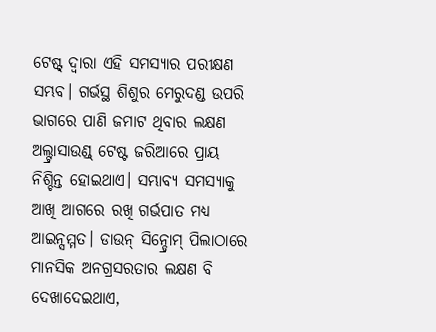ଟେଷ୍ଟ୍ ଦ୍ବାରା ଏହି ସମସ୍ୟାର ପରୀକ୍ଷଣ ସମ୍ଭବ। ଗର୍ଭସ୍ଥ ଶିଶୁର ମେରୁଦଣ୍ଡ ଉପରି ଭାଗରେ ପାଣି ଜମାଟ ଥିବାର ଲକ୍ଷଣ ଅଲ୍ଟ୍ରାସାଉଣ୍ଡ୍ ଟେଷ୍ଟ ଜରିଆରେ ପ୍ରାୟ ନିଶ୍ଚିନ୍ତ ହୋଇଥାଏ। ସମ୍ଭାବ୍ୟ ସମସ୍ୟାକୁ ଆଖି ଆଗରେ ରଖି ଗର୍ଭପାତ ମଧ୍ୟ ଆଇନ୍ସମ୍ମତ। ଡାଉନ୍ ସିନ୍ଡ୍ରୋମ୍ ପିଲାଠାରେ ମାନସିକ ଅନଗ୍ରସରତାର ଲକ୍ଷଣ ବି ଦେଖାଦେଇଥାଏ,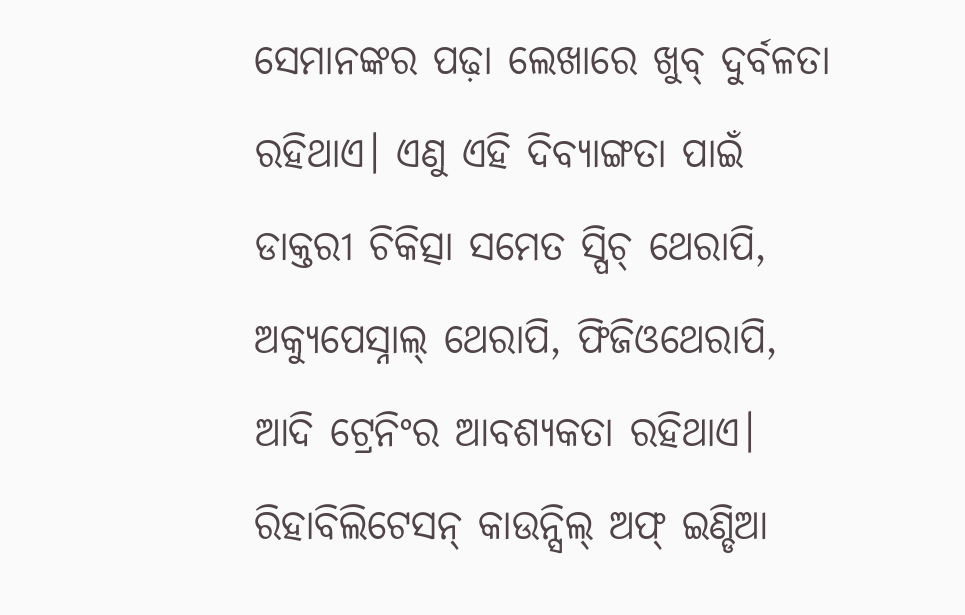ସେମାନଙ୍କର ପଢ଼ା ଲେଖାରେ ଖୁବ୍ ଦୁର୍ବଳତା ରହିଥାଏ। ଏଣୁ ଏହି ଦିବ୍ୟାଙ୍ଗତା ପାଇଁ ଡାକ୍ତରୀ ଚିକିତ୍ସା ସମେତ ସ୍ପିଚ୍ ଥେରାପି, ଅକ୍ୟୁପେସ୍ନାଲ୍ ଥେରାପି, ଫିଜିଓଥେରାପି, ଆଦି ଟ୍ରେନିଂର ଆବଶ୍ୟକତା ରହିଥାଏ। ରିହାବିଲିଟେସନ୍ କାଉନ୍ସିଲ୍ ଅଫ୍ ଇଣ୍ଡିଆ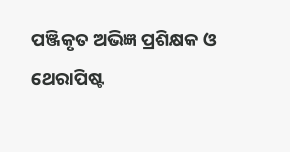ପଞ୍ଜିକୃତ ଅଭିଜ୍ଞ ପ୍ରଶିକ୍ଷକ ଓ ଥେରାପିଷ୍ଟ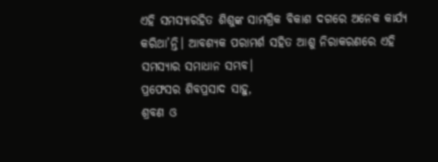ଏହି ସମସ୍ୟାରହିତ ଶିଶୁଙ୍କ ସାମଗ୍ରିକ ବିକାଶ ଦଗରେ ଅନେକ କାର୍ଯ୍ୟ କରିଥା’ନ୍ତି। ଆବଶ୍ୟକ ପରାମର୍ଶ ସହିତ ଆଶୁ ନିରାକରଣରେ ଏହି ସମସ୍ୟାର ସମାଧାନ ସମ୍ଭବ।
ପ୍ରଫେସର ଶିବପ୍ରସାଦ ସାହୁ,
ଶ୍ରବଣ ଓ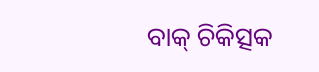ବାକ୍ ଚିକିତ୍ସକ